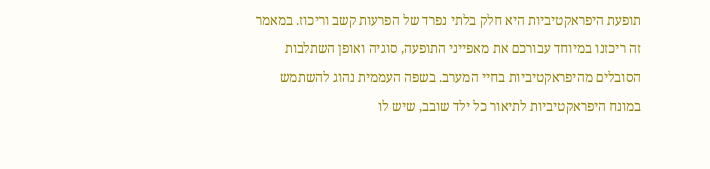תופעת היפראקטיביות היא חלק בלתי נפרד של הפרעות קשב וריכוז. במאמר זה ריכזנו במיוחד עבורכם את מאפייני התופעה, סוגיה ואופן השתלבות הסובלים מהיפראקטיביות בחיי המערב. בשפה העממית נהוג להשתמש במונח היפראקטיביות לתיאור כל ילד שובב, שיש לו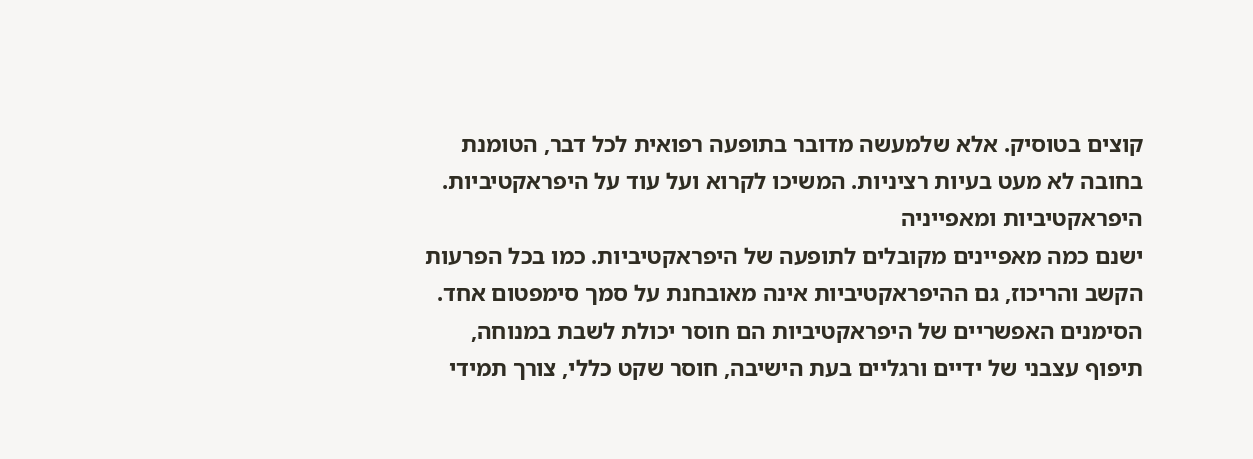קוצים בטוסיק. אלא שלמעשה מדובר בתופעה רפואית לכל דבר, הטומנת בחובה לא מעט בעיות רציניות. המשיכו לקרוא ועל עוד על היפראקטיביות.
היפראקטיביות ומאפייניה
ישנם כמה מאפיינים מקובלים לתופעה של היפראקטיביות. כמו בכל הפרעות הקשב והריכוז, גם ההיפראקטיביות אינה מאובחנת על סמך סימפטום אחד. הסימנים האפשריים של היפראקטיביות הם חוסר יכולת לשבת במנוחה, תיפוף עצבני של ידיים ורגליים בעת הישיבה, חוסר שקט כללי, צורך תמידי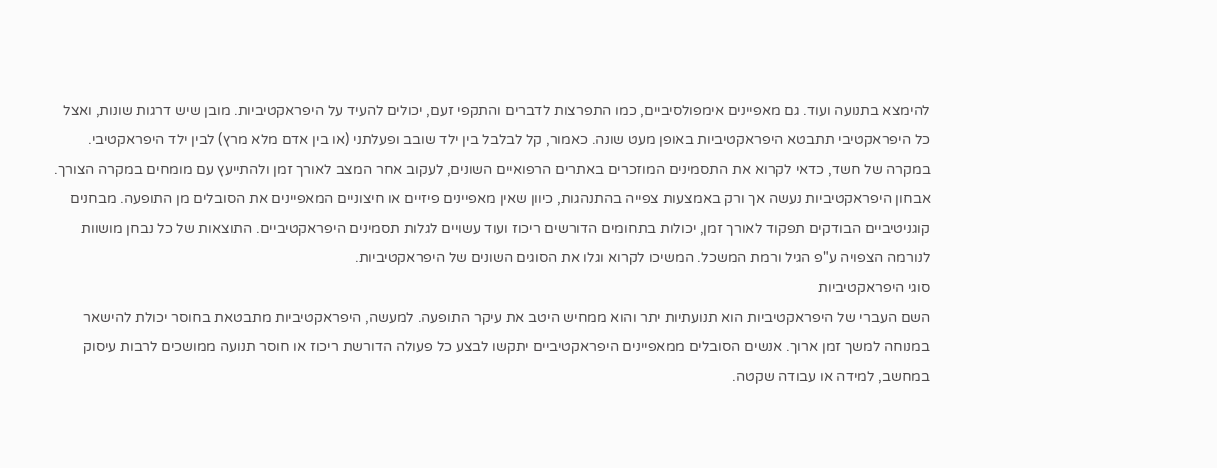להימצא בתנועה ועוד. גם מאפיינים אימפולסיביים, כמו התפרצות לדברים והתקפי זעם, יכולים להעיד על היפראקטיביות. מובן שיש דרגות שונות, ואצל כל היפראקטיבי תתבטא היפראקטיביות באופן מעט שונה. כאמור, קל לבלבל בין ילד שובב ופעלתני (או בין אדם מלא מרץ) לבין ילד היפראקטיבי. במקרה של חשד, כדאי לקרוא את התסמינים המוזכרים באתרים הרפואיים השונים, לעקוב אחר המצב לאורך זמן ולהתייעץ עם מומחים במקרה הצורך. אבחון היפראקטיביות נעשה אך ורק באמצעות צפייה בהתנהגות, כיוון שאין מאפיינים פיזיים או חיצוניים המאפיינים את הסובלים מן התופעה. מבחנים קוגניטיביים הבודקים תפקוד לאורך זמן, יכולות בתחומים הדורשים ריכוז ועוד עשויים לגלות תסמינים היפראקטיביים. התוצאות של כל נבחן מושוות לנורמה הצפויה ע"פ הגיל ורמת המשכל. המשיכו לקרוא וגלו את הסוגים השונים של היפראקטיביות.
סוגי היפראקטיביות
השם העברי של היפראקטיביות הוא תנועתיות יתר והוא ממחיש היטב את עיקר התופעה. למעשה, היפראקטיביות מתבטאת בחוסר יכולת להישאר במנוחה למשך זמן ארוך. אנשים הסובלים ממאפיינים היפראקטיביים יתקשו לבצע כל פעולה הדורשת ריכוז או חוסר תנועה ממושכים לרבות עיסוק במחשב, למידה או עבודה שקטה.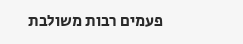פעמים רבות משולבת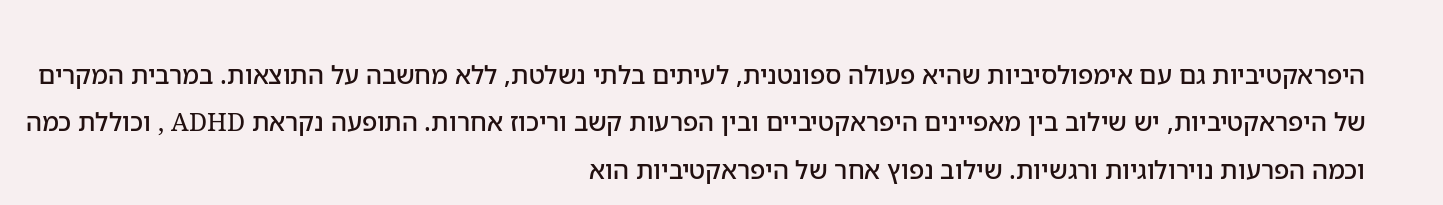היפראקטיביות גם עם אימפולסיביות שהיא פעולה ספונטנית, לעיתים בלתי נשלטת, ללא מחשבה על התוצאות. במרבית המקרים של היפראקטיביות, יש שילוב בין מאפיינים היפראקטיביים ובין הפרעות קשב וריכוז אחרות. התופעה נקראת ADHD , וכוללת כמה וכמה הפרעות נוירולוגיות ורגשיות. שילוב נפוץ אחר של היפראקטיביות הוא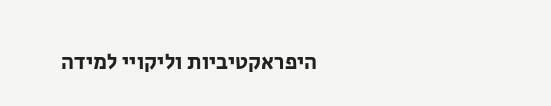היפראקטיביות וליקויי למידה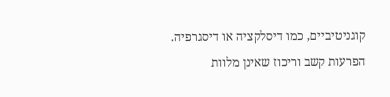קוגניטיביים, כמו דיסלקציה או דיסגרפיה. הפרעות קשב וריכוז שאינן מלוות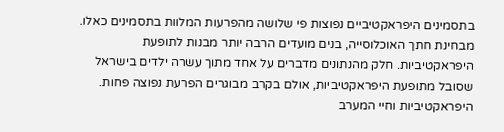בתסמינים היפראקטיביים נפוצות פי שלושה מהפרעות המלוות בתסמינים כאלו. מבחינת חתך האוכלוסייה, בנים מועדים הרבה יותר מבנות לתופעת היפראקטיביות. חלק מהנתונים מדברים על אחד מתוך עשרה ילדים בישראל שסובל מתופעת היפראקטיביות, אולם בקרב מבוגרים הפרעת נפוצה פחות.
היפראקטיביות וחיי המערב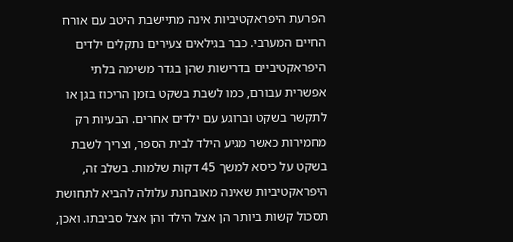הפרעת היפראקטיביות אינה מתיישבת היטב עם אורח החיים המערבי. כבר בגילאים צעירים נתקלים ילדים היפראקטיביים בדרישות שהן בגדר משימה בלתי אפשרית עבורם, כמו לשבת בשקט בזמן הריכוז בגן או לתקשר בשקט וברוגע עם ילדים אחרים. הבעיות רק מחמירות כאשר מגיע הילד לבית הספר, וצריך לשבת בשקט על כיסא למשך 45 דקות שלמות. בשלב זה, היפראקטיביות שאינה מאובחנת עלולה להביא לתחושת תסכול קשות ביותר הן אצל הילד והן אצל סביבתו. ואכן,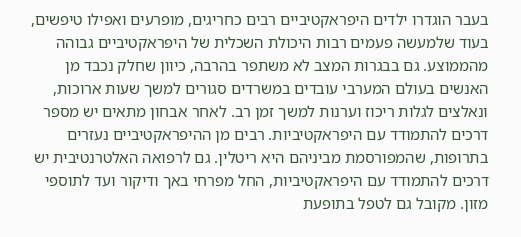בעבר הוגדרו ילדים היפראקטיביים רבים כחריגים, מופרעים ואפילו טיפשים, בעוד שלמעשה פעמים רבות היכולת השכלית של היפראקטיביים גבוהה מהממוצע. גם בבגרות המצב לא משתפר בהרבה, כיוון שחלק נכבד מן האנשים בעולם המערבי עובדים במשרדים סגורים למשך שעות ארוכות, ונאלצים לגלות ריכוז וערנות למשך זמן רב. לאחר אבחון מתאים יש מספר דרכים להתמודד עם היפראקטיביות. רבים מן ההיפראקטיביים נעזרים בתרופות, שהמפורסמת מביניהם היא ריטלין. גם לרפואה האלטרנטיבית יש דרכים להתמודד עם היפראקטיביות, החל מפרחי באך ודיקור ועד לתוספי מזון. מקובל גם לטפל בתופעת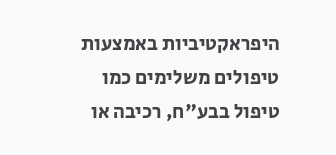היפראקטיביות באמצעות טיפולים משלימים כמו טיפול בבע"ח, רכיבה או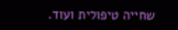שחייה טיפולית ועוד.